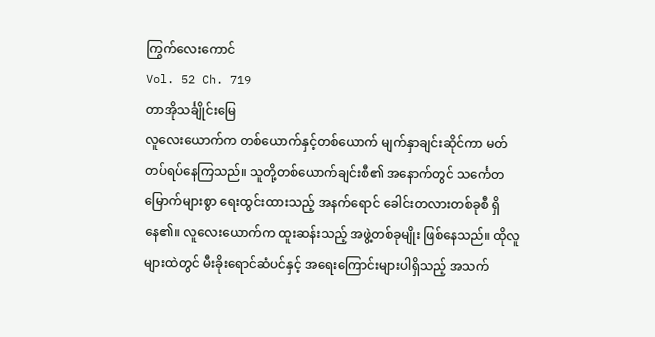ကြွက်လေးကောင်
Vol. 52 Ch. 719
တာအိုသင်္ချိုင်းမြေ
လူလေးယောက်က တစ်ယောက်နှင့်တစ်ယောက် မျက်နှာချင်းဆိုင်ကာ မတ်တပ်ရပ်နေကြသည်။ သူတို့တစ်ယောက်ချင်းစီ၏ အနောက်တွင် သင်္ကေတမြောက်များစွာ ရေးထွင်းထားသည့် အနက်ရောင် ခေါင်းတလားတစ်ခုစီ ရှိနေ၏။ လူလေးယောက်က ထူးဆန်းသည့် အဖွဲ့တစ်ခုမျိုး ဖြစ်နေသည်။ ထိုလူများထဲတွင် မီးခိုးရောင်ဆံပင်နှင့် အရေးကြောင်းများပါရှိသည့် အသက်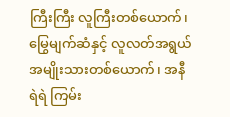ကြီးကြီး လူကြီးတစ်ယောက်၊ မြွေမျက်ဆံနှင့် လူလတ်အရွယ် အမျိုးသားတစ်ယောက်၊ အနီရဲရဲ ကြမ်း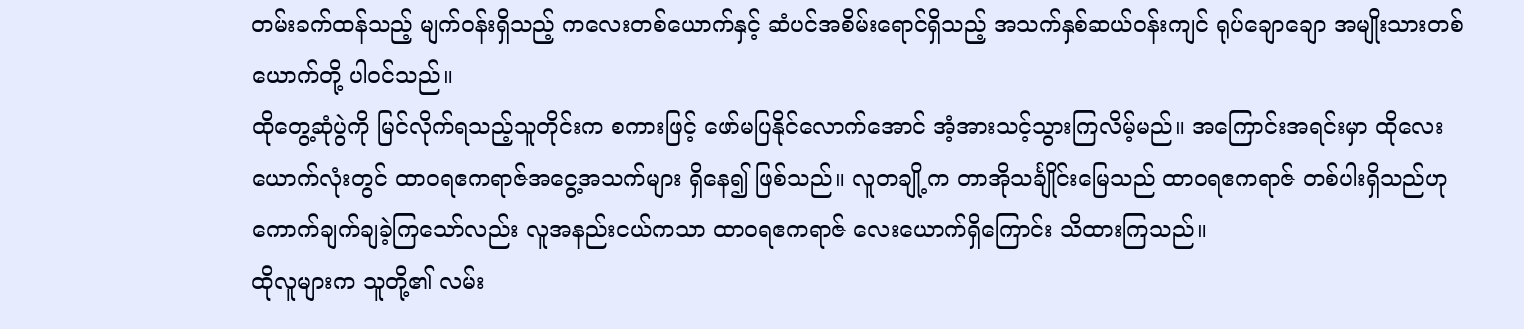တမ်းခက်ထန်သည့် မျက်ဝန်းရှိသည့် ကလေးတစ်ယောက်နှင့် ဆံပင်အစိမ်းရောင်ရှိသည့် အသက်နှစ်ဆယ်ဝန်းကျင် ရုပ်ချောချော အမျိုးသားတစ်ယောက်တို့ ပါဝင်သည်။
ထိုတွေ့ဆုံပွဲကို မြင်လိုက်ရသည့်သူတိုင်းက စကားဖြင့် ဖော်မပြနိုင်လောက်အောင် အံ့အားသင့်သွားကြလိမ့်မည်။ အကြောင်းအရင်းမှာ ထိုလေးယောက်လုံးတွင် ထာဝရဧကရာဇ်အငွေ့အသက်များ ရှိနေ၍ ဖြစ်သည်။ လူတချို့က တာအိုသင်္ချိုင်းမြေသည် ထာဝရဧကရာဇ် တစ်ပါးရှိသည်ဟု ကောက်ချက်ချခဲ့ကြသော်လည်း လူအနည်းငယ်ကသာ ထာဝရဧကရာဇ် လေးယောက်ရှိကြောင်း သိထားကြသည်။
ထိုလူများက သူတို့၏ လမ်း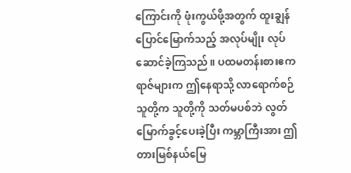ကြောင်းကို ဖုံးကွယ်ဖို့အတွက် ထူးချွန်ပြောင်မြောက်သည့် အလုပ်မျိုး လုပ်ဆောင်ခဲ့ကြသည်။ ပထမတန်းစားဧကရာဇ်များက ဤနေရာသို့ လာရောက်စဉ် သူတို့က သူတို့ကို သတ်မပစ်ဘဲ လွတ်မြောက်ခွင့်ပေးခဲ့ပြီး ကမ္ဘာကြီးအား ဤတားမြစ်နယ်မြေ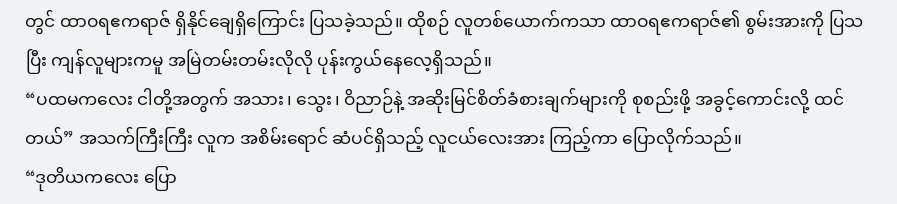တွင် ထာဝရဧကရာဇ် ရှိနိုင်ချေရှိကြောင်း ပြသခဲ့သည်။ ထိုစဉ် လူတစ်ယောက်ကသာ ထာဝရဧကရာဇ်၏ စွမ်းအားကို ပြသပြီး ကျန်လူများကမူ အမြဲတမ်းတမ်းလိုလို ပုန်းကွယ်နေလေ့ရှိသည်။
“ပထမကလေး ငါတို့အတွက် အသား၊ သွေး၊ ဝိညာဉ်နဲ့ အဆိုးမြင်စိတ်ခံစားချက်များကို စုစည်းဖို့ အခွင့်ကောင်းလို့ ထင်တယ်” အသက်ကြီးကြီး လူက အစိမ်းရောင် ဆံပင်ရှိသည့် လူငယ်လေးအား ကြည့်ကာ ပြောလိုက်သည်။
“ဒုတိယကလေး ပြော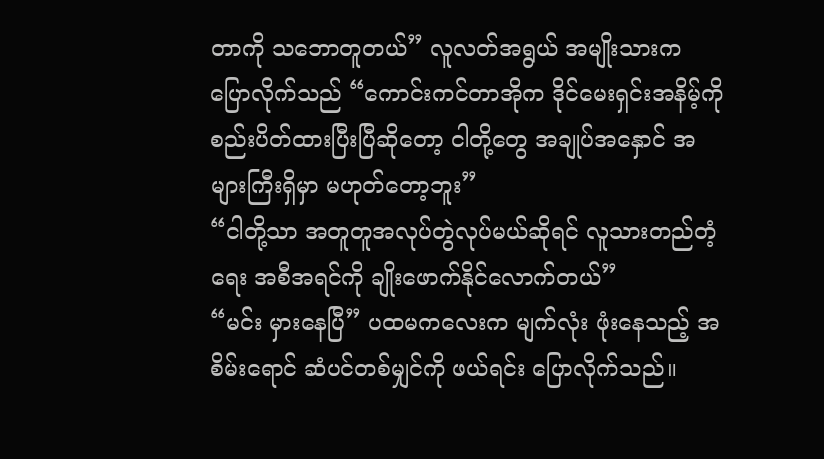တာကို သဘောတူတယ်” လူလတ်အရွယ် အမျိုးသားက ပြောလိုက်သည် “ကောင်းကင်တာအိုက ဒိုင်မေးရှင်းအနိမ့်ကို စည်းပိတ်ထားပြီးပြီဆိုတော့ ငါတို့တွေ အချုပ်အနှောင် အများကြီးရှိမှာ မဟုတ်တော့ဘူး”
“ငါတို့သာ အတူတူအလုပ်တွဲလုပ်မယ်ဆိုရင် လူသားတည်တံ့ရေး အစီအရင်ကို ချိုးဖောက်နိုင်လောက်တယ်”
“မင်း မှားနေပြီ” ပထမကလေးက မျက်လုံး ဖုံးနေသည့် အစိမ်းရောင် ဆံပင်တစ်မျှင်ကို ဖယ်ရင်း ပြောလိုက်သည်။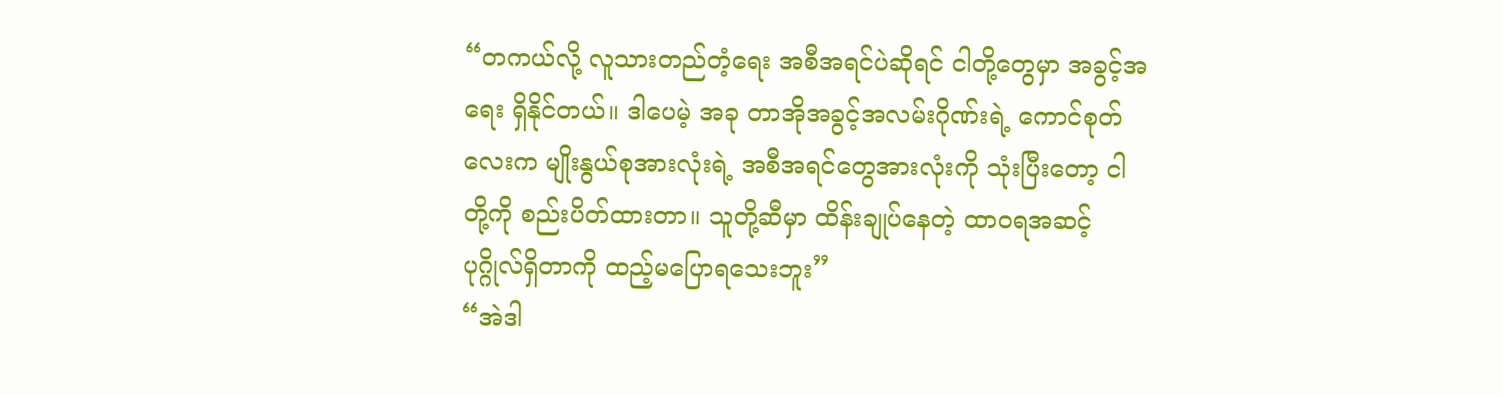“တကယ်လို့ လူသားတည်တံ့ရေး အစီအရင်ပဲဆိုရင် ငါတို့တွေမှာ အခွင့်အရေး ရှိနိုင်တယ်။ ဒါပေမဲ့ အခု တာအိုအခွင့်အလမ်းဂိုဏ်းရဲ့ ကောင်စုတ်လေးက မျိုးနွယ်စုအားလုံးရဲ့ အစီအရင်တွေအားလုံးကို သုံးပြီးတော့ ငါတို့ကို စည်းပိတ်ထားတာ။ သူတို့ဆီမှာ ထိန်းချုပ်နေတဲ့ ထာဝရအဆင့် ပုဂ္ဂိုလ်ရှိတာကို ထည့်မပြောရသေးဘူး”
“အဲဒါ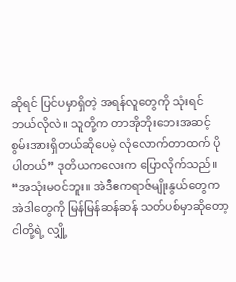ဆိုရင် ပြင်ပမှာရှိတဲ့ အရန်လူတွေကို သုံးရင် ဘယ်လိုလဲ။ သူတို့က တာအိုဘိုးဘေးအဆင့် စွမ်းအားရှိတယ်ဆိုပေမဲ့ လုံလောက်တာထက် ပိုပါတယ်” ဒုတိယကလေးက ပြောလိုက်သည်။
“အသုံးမဝင်ဘူး။ အဲဒီဧကရာဇ်မျိုးနွယ်တွေက အဲဒါတွေကို မြန်မြန်ဆန်ဆန် သတ်ပစ်မှာဆိုတော့ ငါတို့ရဲ့ လျှို့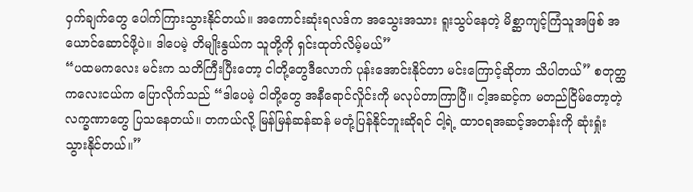ဝှက်ချက်တွေ ပေါက်ကြားသွားနိုင်တယ်။ အကောင်းဆုံးရလဒ်က အသွေးအသား ရူးသွပ်နေတဲ့ မိစ္ဆာကျင့်ကြံသူအဖြစ် အယောင်ဆောင်ဖို့ပဲ။ ဒါပေမဲ့ တိမျိုးနွယ်က သူတို့ကို ရှင်းထုတ်လိမ့်မယ်”
“ပထမကလေး မင်းက သတိကြီးပြီးတော့ ငါတို့တွေဒီလောက် ပုန်းအောင်းနိုင်တာ မင်းကြောင့်ဆိုတာ သိပါတယ်” စတုတ္ထ ကလေးငယ်က ပြောလိုက်သည် “ဒါပေမဲ့ ငါတို့တွေ အနီရောင်လှိုင်းကို မလုပ်တာကြာပြီ။ ငါ့အဆင့်က မတည်ငြိမ်တော့တဲ့ လက္ခဏာတွေ ပြသနေတယ်။ တကယ်လို့ မြန်မြန်ဆန်ဆန် မတုံ့ပြန်နိုင်ဘူးဆိုရင် ငါ့ရဲ့ ထာဝရအဆင့်အတန်းကို ဆုံးရှုံးသွားနိုင်တယ်။”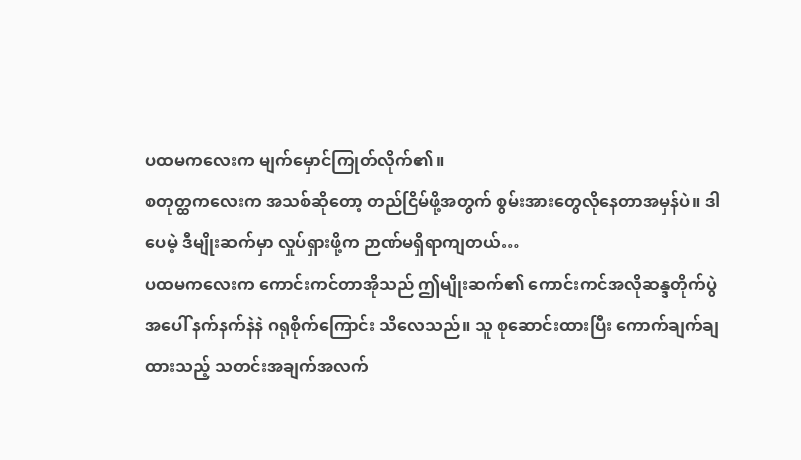ပထမကလေးက မျက်မှောင်ကြုတ်လိုက်၏။
စတုတ္ထကလေးက အသစ်ဆိုတော့ တည်ငြိမ်ဖို့အတွက် စွမ်းအားတွေလိုနေတာအမှန်ပဲ။ ဒါပေမဲ့ ဒီမျိုးဆက်မှာ လှုပ်ရှားဖို့က ဉာဏ်မရှိရာကျတယ်…
ပထမကလေးက ကောင်းကင်တာအိုသည် ဤမျိုးဆက်၏ ကောင်းကင်အလိုဆန္ဒတိုက်ပွဲအပေါ် နက်နက်နဲနဲ ဂရုစိုက်ကြောင်း သိလေသည်။ သူ စုဆောင်းထားပြီး ကောက်ချက်ချထားသည့် သတင်းအချက်အလက်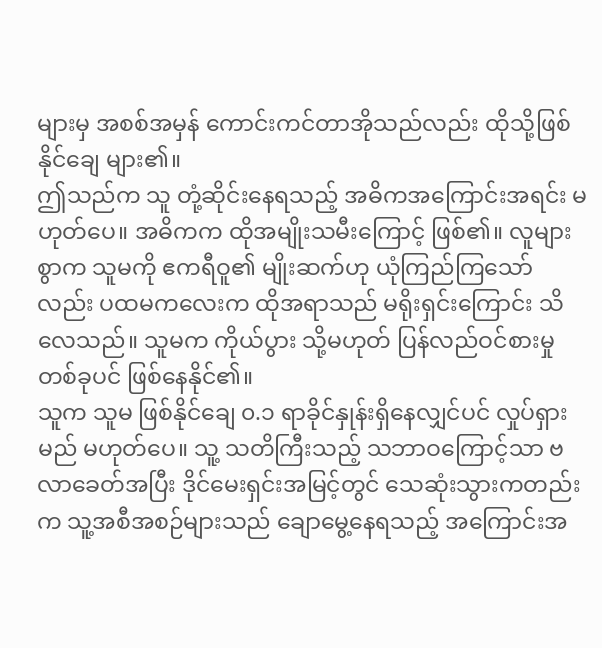များမှ အစစ်အမှန် ကောင်းကင်တာအိုသည်လည်း ထိုသို့ဖြစ်နိုင်ချေ များ၏။
ဤသည်က သူ တုံ့ဆိုင်းနေရသည့် အဓိကအကြောင်းအရင်း မဟုတ်ပေ။ အဓိကက ထိုအမျိုးသမီးကြောင့် ဖြစ်၏။ လူများစွာက သူမကို ဧကရီဝူ၏ မျိုးဆက်ဟု ယုံကြည်ကြသော်လည်း ပထမကလေးက ထိုအရာသည် မရိုးရှင်းကြောင်း သိလေသည်။ သူမက ကိုယ်ပွား သို့မဟုတ် ပြန်လည်ဝင်စားမှုတစ်ခုပင် ဖြစ်နေနိုင်၏။
သူက သူမ ဖြစ်နိုင်ချေ ၀.၁ ရာခိုင်နှုန်းရှိနေလျှင်ပင် လှုပ်ရှားမည် မဟုတ်ပေ။ သူ့ သတိကြီးသည့် သဘာဝကြောင့်သာ ဗလာခေတ်အပြီး ဒိုင်မေးရှင်းအမြင့်တွင် သေဆုံးသွားကတည်းက သူ့အစီအစဉ်များသည် ချောမွေ့နေရသည့် အကြောင်းအ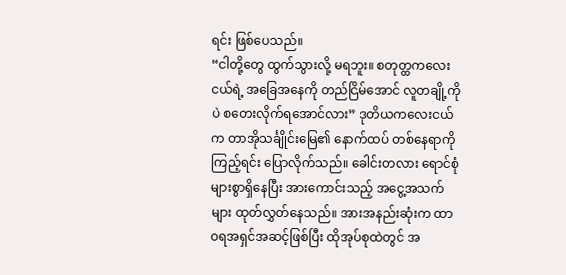ရင်း ဖြစ်ပေသည်။
“ငါတို့တွေ ထွက်သွားလို့ မရဘူး။ စတုတ္ထကလေးငယ်ရဲ့ အခြေအနေကို တည်ငြိမ်အောင် လူတချို့ကိုပဲ စတေးလိုက်ရအောင်လား” ဒုတိယကလေးငယ်က တာအိုသင်္ချိုင်းမြေ၏ နောက်ထပ် တစ်နေရာကိုကြည့်ရင်း ပြောလိုက်သည်။ ခေါင်းတလား ရောင်စုံများစွာရှိနေပြီး အားကောင်းသည့် အငွေ့အသက်များ ထုတ်လွှတ်နေသည်။ အားအနည်းဆုံးက ထာဝရအရှင်အဆင့်ဖြစ်ပြီး ထိုအုပ်စုထဲတွင် အ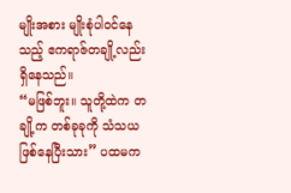မျိုးအစား မျိုးစုံပါဝင်နေသည့် ဧကရာဇ်တချို့လည်း ရှိနေသည်။
“မဖြစ်ဘူး။ သူတို့ထဲက တချို့က တစ်ခုခုကို သံသယဖြစ်နေပြီးသား” ပထမက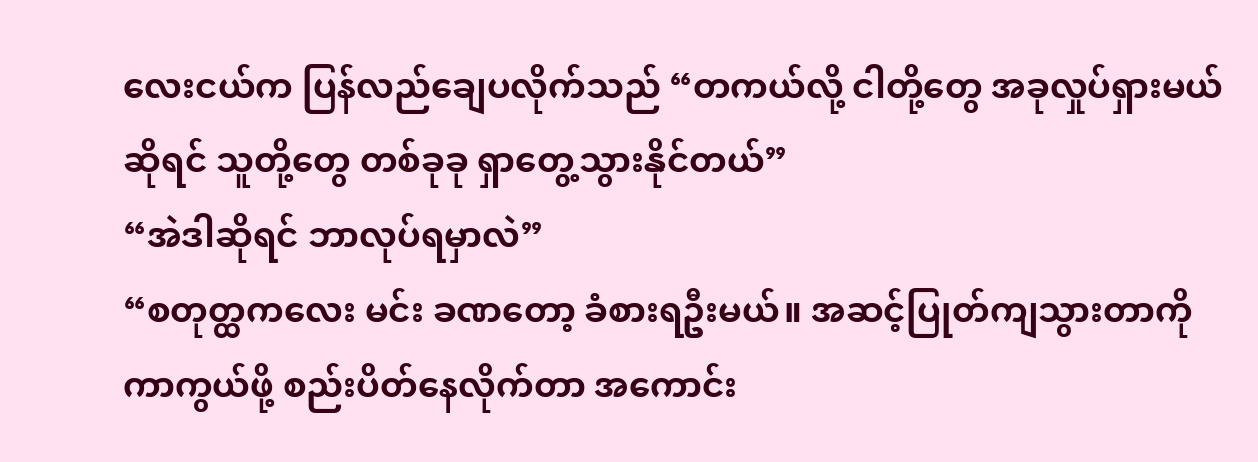လေးငယ်က ပြန်လည်ချေပလိုက်သည် “တကယ်လို့ ငါတို့တွေ အခုလှုပ်ရှားမယ်ဆိုရင် သူတို့တွေ တစ်ခုခု ရှာတွေ့သွားနိုင်တယ်”
“အဲဒါဆိုရင် ဘာလုပ်ရမှာလဲ”
“စတုတ္ထကလေး မင်း ခဏတော့ ခံစားရဦးမယ်။ အဆင့်ပြုတ်ကျသွားတာကို ကာကွယ်ဖို့ စည်းပိတ်နေလိုက်တာ အကောင်း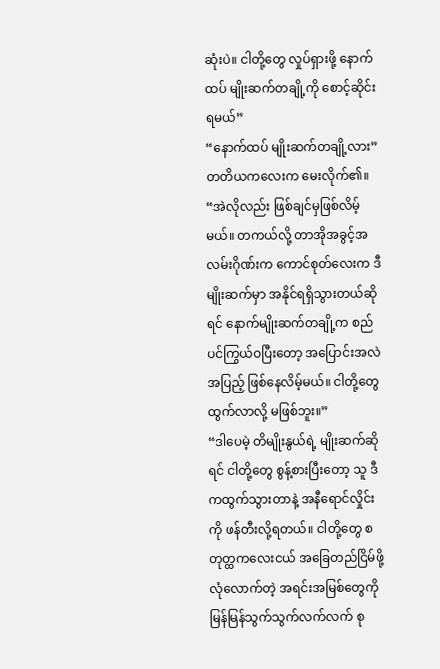ဆုံးပဲ။ ငါတို့တွေ လှုပ်ရှားဖို့ နောက်ထပ် မျိုးဆက်တချို့ကို စောင့်ဆိုင်းရမယ်”
“နောက်ထပ် မျိုးဆက်တချို့လား” တတိယကလေးက မေးလိုက်၏။
“အဲလိုလည်း ဖြစ်ချင်မှဖြစ်လိမ့်မယ်။ တကယ်လို့ တာအိုအခွင့်အလမ်းဂိုဏ်းက ကောင်စုတ်လေးက ဒီမျိုးဆက်မှာ အနိုင်ရရှိသွားတယ်ဆိုရင် နောက်မျိုးဆက်တချို့က စည်ပင်ကြွယ်ဝပြီးတော့ အပြောင်းအလဲအပြည့် ဖြစ်နေလိမ့်မယ်။ ငါတို့တွေ ထွက်လာလို့ မဖြစ်ဘူး။”
“ဒါပေမဲ့ တိမျိုးနွယ်ရဲ့ မျိုးဆက်ဆိုရင် ငါတို့တွေ စွန့်စားပြီးတော့ သူ ဒီကထွက်သွားတာနဲ့ အနီရောင်လှိုင်းကို ဖန်တီးလို့ရတယ်။ ငါတို့တွေ စတုတ္ထကလေးငယ် အခြေတည်ငြိမ်ဖို့ လုံလောက်တဲ့ အရင်းအမြစ်တွေကို မြန်မြန်သွက်သွက်လက်လက် စု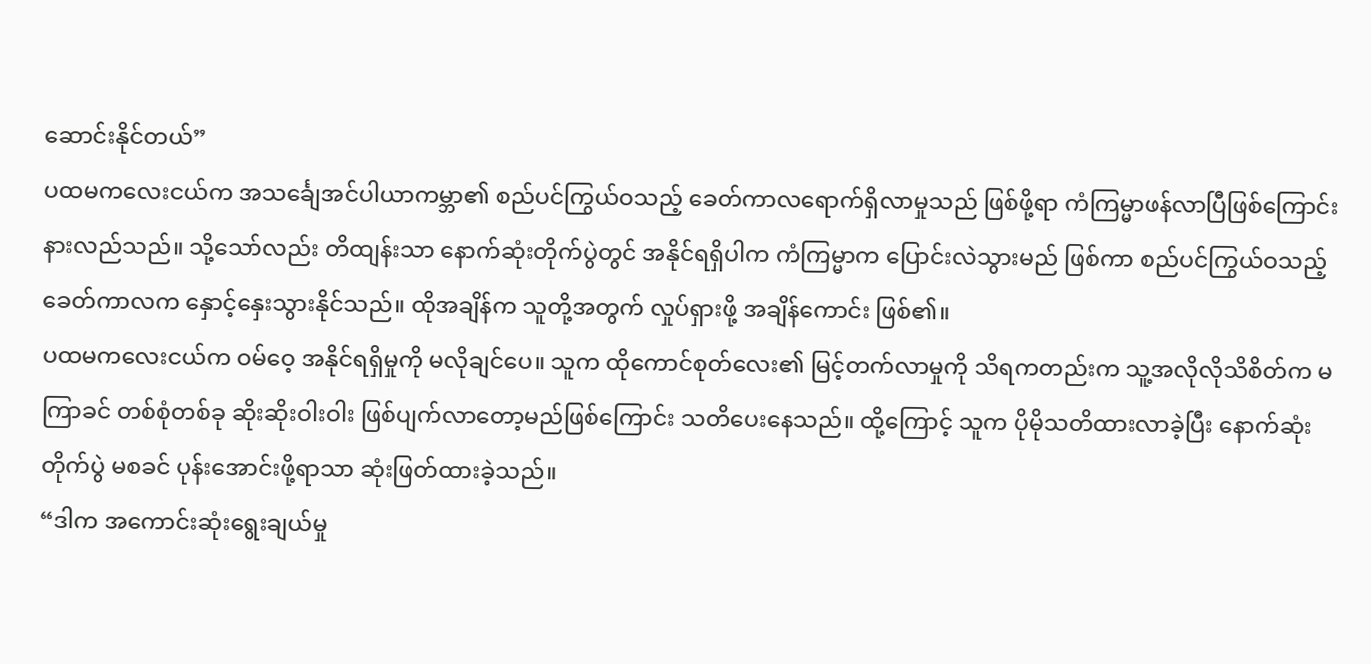ဆောင်းနိုင်တယ်”
ပထမကလေးငယ်က အသင်္ချေအင်ပါယာကမ္ဘာ၏ စည်ပင်ကြွယ်ဝသည့် ခေတ်ကာလရောက်ရှိလာမှုသည် ဖြစ်ဖို့ရာ ကံကြမ္မာဖန်လာပြီဖြစ်ကြောင်း နားလည်သည်။ သို့သော်လည်း တိထျန်းသာ နောက်ဆုံးတိုက်ပွဲတွင် အနိုင်ရရှိပါက ကံကြမ္မာက ပြောင်းလဲသွားမည် ဖြစ်ကာ စည်ပင်ကြွယ်ဝသည့်ခေတ်ကာလက နှောင့်နှေးသွားနိုင်သည်။ ထိုအချိန်က သူတို့အတွက် လှုပ်ရှားဖို့ အချိန်ကောင်း ဖြစ်၏။
ပထမကလေးငယ်က ဝမ်ဝေ့ အနိုင်ရရှိမှုကို မလိုချင်ပေ။ သူက ထိုကောင်စုတ်လေး၏ မြင့်တက်လာမှုကို သိရကတည်းက သူ့အလိုလိုသိစိတ်က မကြာခင် တစ်စုံတစ်ခု ဆိုးဆိုးဝါးဝါး ဖြစ်ပျက်လာတော့မည်ဖြစ်ကြောင်း သတိပေးနေသည်။ ထို့ကြောင့် သူက ပိုမိုသတိထားလာခဲ့ပြီး နောက်ဆုံးတိုက်ပွဲ မစခင် ပုန်းအောင်းဖို့ရာသာ ဆုံးဖြတ်ထားခဲ့သည်။
“ဒါက အကောင်းဆုံးရွေးချယ်မှု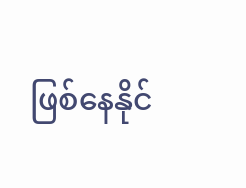ဖြစ်နေနိုင်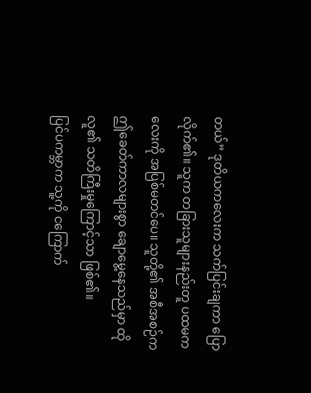တယ်” ဒုတိယကလေးက သက်ပြင်းချကာ ပြောလိုက်၏။ သူက တခြားသူများနည်းတူ ပထမကလေးကို အပြစ်မတင်ပေ။ သူတို့၏ အစီအစဉ်က ဤခေတ်ကာလများစွာ ချောမွေ့နေသည်မှာ ထိုလူ၏ သတိကြီးမှုကြောင့်သာ ဖြစ်၏။
ပြင်ပကမ္ဘာက သူ့ကို ငကြောက်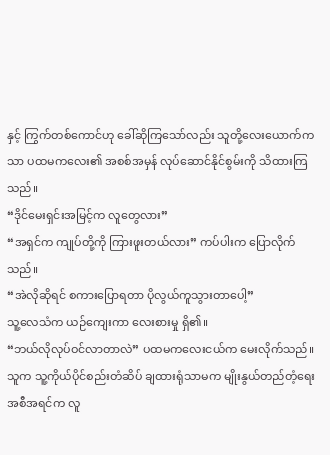နှင့် ကြွက်တစ်ကောင်ဟု ခေါ်ဆိုကြသော်လည်း သူတို့လေးယောက်ကသာ ပထမကလေး၏ အစစ်အမှန် လုပ်ဆောင်နိုင်စွမ်းကို သိထားကြသည်။
“ဒိုင်မေးရှင်းအမြင့်က လူတွေလား”
“အရှင်က ကျုပ်တို့ကို ကြားဖူးတယ်လား” ကပ်ပါးက ပြောလိုက်သည်။
“အဲလိုဆိုရင် စကားပြောရတာ ပိုလွယ်ကူသွားတာပေါ့”
သူ့လေသံက ယဉ်ကျေးကာ လေးစားမှု ရှိ၏။
“ဘယ်လိုလုပ်ဝင်လာတာလဲ” ပထမကလေးငယ်က မေးလိုက်သည်။ သူက သူ့ကိုယ်ပိုင်စည်းတံဆိပ် ချထားရုံသာမက မျိုးနွယ်တည်တံ့ရေးအစီအရင်က လူ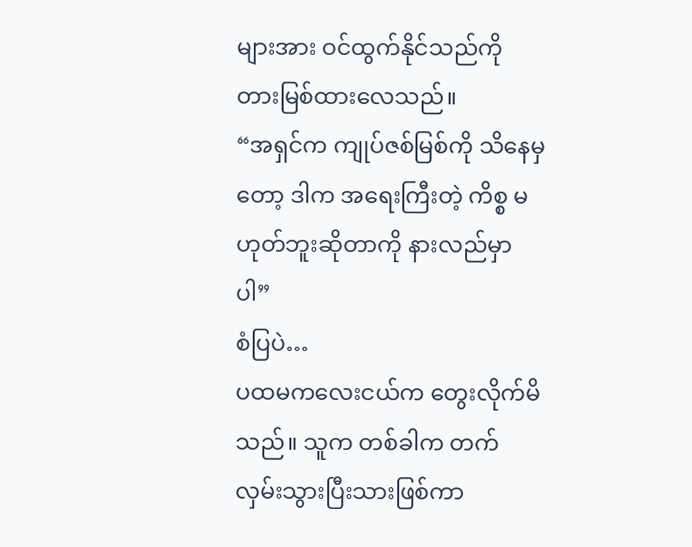များအား ဝင်ထွက်နိုင်သည်ကို တားမြစ်ထားလေသည်။
“အရှင်က ကျုပ်ဇစ်မြစ်ကို သိနေမှတော့ ဒါက အရေးကြီးတဲ့ ကိစ္စ မဟုတ်ဘူးဆိုတာကို နားလည်မှာပါ”
စံပြပဲ…
ပထမကလေးငယ်က တွေးလိုက်မိသည်။ သူက တစ်ခါက တက်လှမ်းသွားပြီးသားဖြစ်ကာ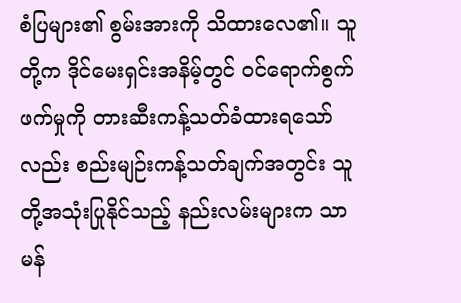စံပြများ၏ စွမ်းအားကို သိထားလေ၏။ သူတို့က ဒိုင်မေးရှင်းအနိမ့်တွင် ဝင်ရောက်စွက်ဖက်မှုကို တားဆီးကန့်သတ်ခံထားရသော်လည်း စည်းမျဉ်းကန့်သတ်ချက်အတွင်း သူတို့အသုံးပြုနိုင်သည့် နည်းလမ်းများက သာမန်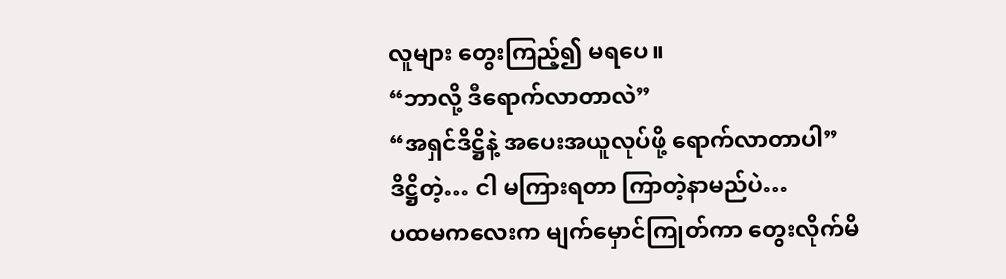လူများ တွေးကြည့်၍ မရပေ။
“ဘာလို့ ဒီရောက်လာတာလဲ”
“အရှင်ဒိဋ္ဌိနဲ့ အပေးအယူလုပ်ဖို့ ရောက်လာတာပါ”
ဒိဋ္ဌိတဲ့… ငါ မကြားရတာ ကြာတဲ့နာမည်ပဲ…
ပထမကလေးက မျက်မှောင်ကြုတ်ကာ တွေးလိုက်မိ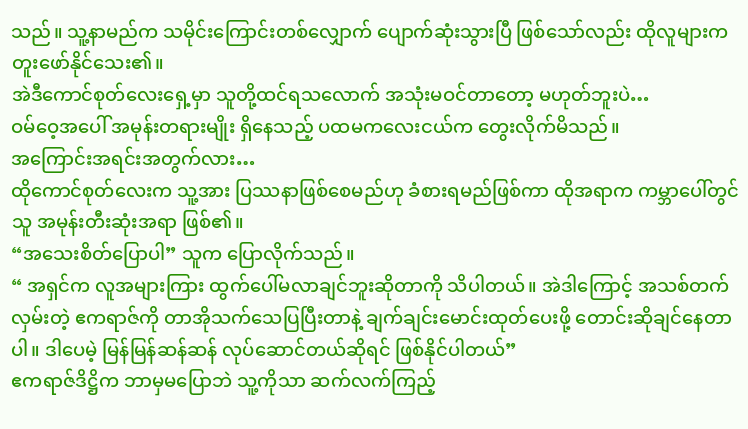သည်။ သူ့နာမည်က သမိုင်းကြောင်းတစ်လျှောက် ပျောက်ဆုံးသွားပြီ ဖြစ်သော်လည်း ထိုလူများက တူးဖော်နိုင်သေး၏။
အဲဒီကောင်စုတ်လေးရှေ့မှာ သူတို့ထင်ရသလောက် အသုံးမဝင်တာတော့ မဟုတ်ဘူးပဲ…
ဝမ်ဝေ့အပေါ် အမုန်းတရားမျိုး ရှိနေသည့် ပထမကလေးငယ်က တွေးလိုက်မိသည်။
အကြောင်းအရင်းအတွက်လား…
ထိုကောင်စုတ်လေးက သူ့အား ပြဿနာဖြစ်စေမည်ဟု ခံစားရမည်ဖြစ်ကာ ထိုအရာက ကမ္ဘာပေါ်တွင် သူ အမုန်းတီးဆုံးအရာ ဖြစ်၏။
“အသေးစိတ်ပြောပါ” သူက ပြောလိုက်သည်။
“ အရှင်က လူအများကြား ထွက်ပေါ်မလာချင်ဘူးဆိုတာကို သိပါတယ်။ အဲဒါကြောင့် အသစ်တက်လှမ်းတဲ့ ဧကရာဇ်ကို တာအိုသက်သေပြပြီးတာနဲ့ ချက်ချင်းမောင်းထုတ်ပေးဖို့ တောင်းဆိုချင်နေတာပါ။ ဒါပေမဲ့ မြန်မြန်ဆန်ဆန် လုပ်ဆောင်တယ်ဆိုရင် ဖြစ်နိုင်ပါတယ်”
ဧကရာဇ်ဒိဋ္ဌိက ဘာမှမပြောဘဲ သူ့ကိုသာ ဆက်လက်ကြည့်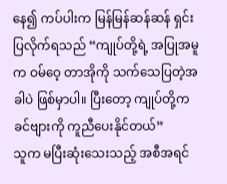နေ၍ ကပ်ပါးက မြန်မြန်ဆန်ဆန် ရှင်းပြလိုက်ရသည် “ကျုပ်တို့ရဲ့ အပြုအမူက ဝမ်ဝေ့ တာအိုကို သက်သေပြတဲ့အခါပဲ ဖြစ်မှာပါ။ ပြီးတော့ ကျုပ်တို့က ခင်ဗျားကို ကူညီပေးနိုင်တယ်”
သူက မပြီးဆုံးသေးသည့် အစီအရင်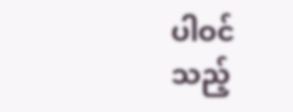ပါဝင်သည့်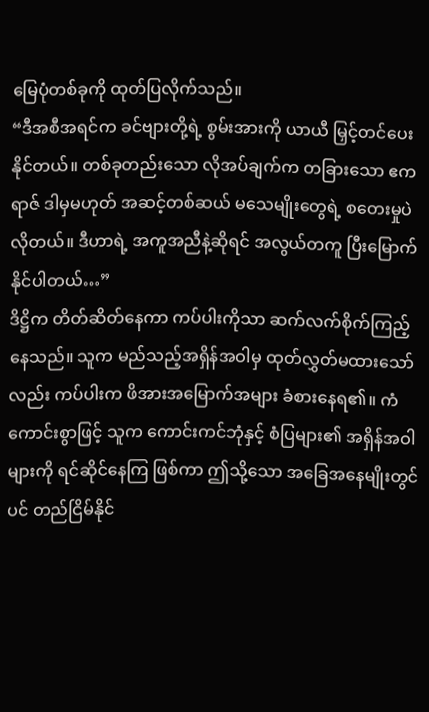မြေပုံတစ်ခုကို ထုတ်ပြလိုက်သည်။
“ဒီအစီအရင်က ခင်ဗျားတို့ရဲ့ စွမ်းအားကို ယာယီ မြှင့်တင်ပေးနိုင်တယ်။ တစ်ခုတည်းသော လိုအပ်ချက်က တခြားသော ဧကရာဇ် ဒါမှမဟုတ် အဆင့်တစ်ဆယ် မသေမျိုးတွေရဲ့ စတေးမှုပဲ လိုတယ်။ ဒီဟာရဲ့ အကူအညီနဲ့ဆိုရင် အလွယ်တကူ ပြီးမြောက်နိုင်ပါတယ်…”
ဒိဋ္ဌိက တိတ်ဆိတ်နေကာ ကပ်ပါးကိုသာ ဆက်လက်စိုက်ကြည့်နေသည်။ သူက မည်သည့်အရှိန်အဝါမှ ထုတ်လွှတ်မထားသော်လည်း ကပ်ပါးက ဖိအားအမြောက်အများ ခံစားနေရ၏။ ကံကောင်းစွာဖြင့် သူက ကောင်းကင်ဘုံနှင့် စံပြများ၏ အရှိန်အဝါများကို ရင်ဆိုင်နေကြ ဖြစ်ကာ ဤသို့သော အခြေအနေမျိုးတွင်ပင် တည်ငြိမ်နိုင်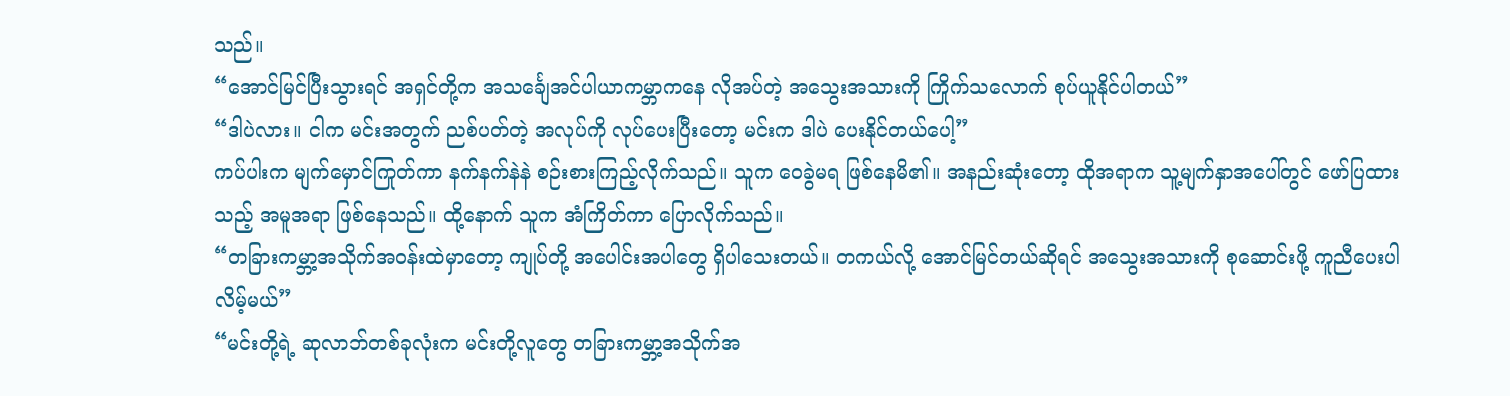သည်။
“အောင်မြင်ပြီးသွားရင် အရှင်တို့က အသင်္ချေအင်ပါယာကမ္ဘာကနေ လိုအပ်တဲ့ အသွေးအသားကို ကြိုက်သလောက် စုပ်ယူနိုင်ပါတယ်”
“ဒါပဲလား။ ငါက မင်းအတွက် ညစ်ပတ်တဲ့ အလုပ်ကို လုပ်ပေးပြီးတော့ မင်းက ဒါပဲ ပေးနိုင်တယ်ပေါ့”
ကပ်ပါးက မျက်မှောင်ကြုတ်ကာ နက်နက်နဲနဲ စဉ်းစားကြည့်လိုက်သည်။ သူက ဝေခွဲမရ ဖြစ်နေမိ၏။ အနည်းဆုံးတော့ ထိုအရာက သူ့မျက်နှာအပေါ်တွင် ဖော်ပြထားသည့် အမူအရာ ဖြစ်နေသည်။ ထို့နောက် သူက အံကြိတ်ကာ ပြောလိုက်သည်။
“တခြားကမ္ဘာ့အသိုက်အဝန်းထဲမှာတော့ ကျုပ်တို့ အပေါင်းအပါတွေ ရှိပါသေးတယ်။ တကယ်လို့ အောင်မြင်တယ်ဆိုရင် အသွေးအသားကို စုဆောင်းဖို့ ကူညီပေးပါလိမ့်မယ်”
“မင်းတို့ရဲ့ ဆုလာဘ်တစ်ခုလုံးက မင်းတို့လူတွေ တခြားကမ္ဘာ့အသိုက်အ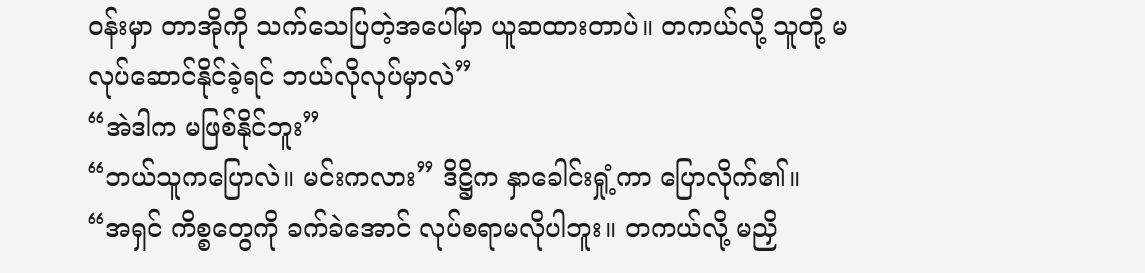ဝန်းမှာ တာအိုကို သက်သေပြတဲ့အပေါ်မှာ ယူဆထားတာပဲ။ တကယ်လို့ သူတို့ မလုပ်ဆောင်နိုင်ခဲ့ရင် ဘယ်လိုလုပ်မှာလဲ”
“အဲဒါက မဖြစ်နိုင်ဘူး”
“ဘယ်သူကပြောလဲ။ မင်းကလား” ဒိဋ္ဌိက နှာခေါင်းရှုံ့ကာ ပြောလိုက်၏။
“အရှင် ကိစ္စတွေကို ခက်ခဲအောင် လုပ်စရာမလိုပါဘူး။ တကယ်လို့ မညှိ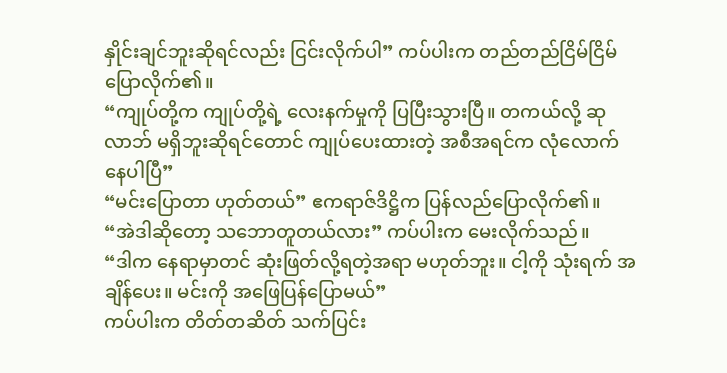နှိုင်းချင်ဘူးဆိုရင်လည်း ငြင်းလိုက်ပါ” ကပ်ပါးက တည်တည်ငြိမ်ငြိမ် ပြောလိုက်၏။
“ကျုပ်တို့က ကျုပ်တို့ရဲ့ လေးနက်မှုကို ပြပြီးသွားပြီ။ တကယ်လို့ ဆုလာဘ် မရှိဘူးဆိုရင်တောင် ကျုပ်ပေးထားတဲ့ အစီအရင်က လုံလောက်နေပါပြီ”
“မင်းပြောတာ ဟုတ်တယ်” ဧကရာဇ်ဒိဋ္ဌိက ပြန်လည်ပြောလိုက်၏။
“အဲဒါဆိုတော့ သဘောတူတယ်လား” ကပ်ပါးက မေးလိုက်သည်။
“ဒါက နေရာမှာတင် ဆုံးဖြတ်လို့ရတဲ့အရာ မဟုတ်ဘူး။ ငါ့ကို သုံးရက် အချိန်ပေး။ မင်းကို အဖြေပြန်ပြောမယ်”
ကပ်ပါးက တိတ်တဆိတ် သက်ပြင်း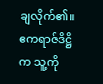ချလိုက်၏။ ဧကရာဇ်ဒိဋ္ဌိက သူ့ကို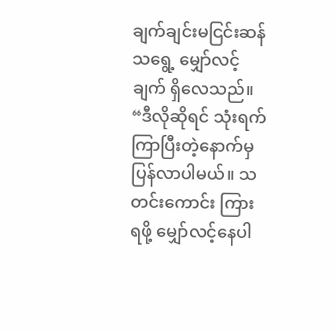ချက်ချင်းမငြင်းဆန်သရွေ့ မျှော်လင့်ချက် ရှိလေသည်။
“ဒီလိုဆိုရင် သုံးရက်ကြာပြီးတဲ့နောက်မှ ပြန်လာပါမယ်။ သတင်းကောင်း ကြားရဖို့ မျှော်လင့်နေပါ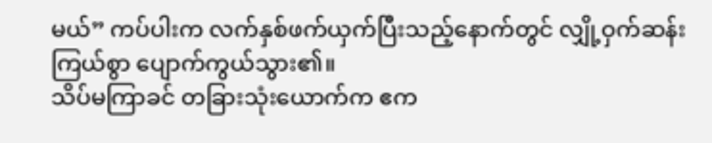မယ်” ကပ်ပါးက လက်နှစ်ဖက်ယှက်ပြီးသည့်နောက်တွင် လျှို့ဝှက်ဆန်းကြယ်စွာ ပျောက်ကွယ်သွား၏။
သိပ်မကြာခင် တခြားသုံးယောက်က ဧက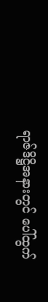ရာဇ်ဒိဋ္ဌိအနားတွင် ပေါ်ထွက်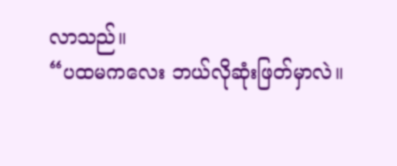လာသည်။
“ပထမကလေး ဘယ်လိုဆုံးဖြတ်မှာလဲ။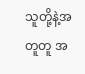သူတို့နဲ့အတူတူ အ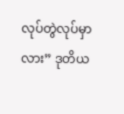လုပ်တွဲလုပ်မှာလား” ဒုတိယ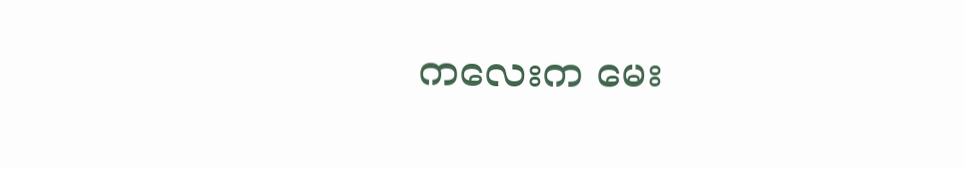ကလေးက မေး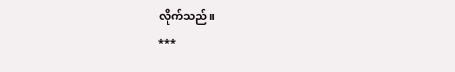လိုက်သည်။
***